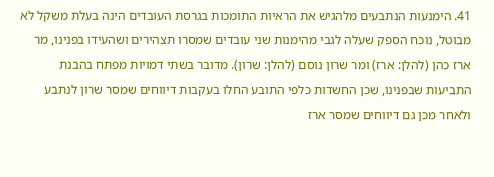41. הימנעות הנתבעים מלהגיש את הראיות התומכות בגרסת העובדים הינה בעלת משקל לא מבוטל, נוכח הספק שעלה לגבי מהימנות שני עובדים שמסרו תצהירים ושהעידו בפנינו, מר ארז כהן (להלן: ארז) ומר שרון נוסם (להלן: שרון). מדובר בשתי דמויות מפתח בהבנת התביעות שבפנינו, שכן החשדות כלפי התובע החלו בעקבות דיווחים שמסר שרון לנתבע ולאחר מכן גם דיווחים שמסר ארז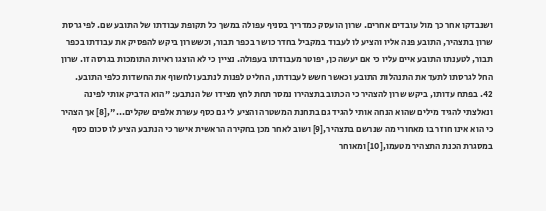ושנבדקו אחר כך מול עובדים אחרים. שרון הועסק כמדריך בסניף עפולה במשך כל תקופת עבודתו של התובע שם. לפי גרסת שרון בתצהיר, התובע פנה אליו והציע לו לעבוד במקביל בחדר כושר בכפר תבור, וכששרון ביקש להפסיק את עבודתו בכפר תבור, לטענתו התובע איים עליו כי אם יעשה כן, יפוטר מעבודתו בעפולה. נציין כי לא הוצגו ראיות התומכות בגרסה זו. שרון החל לגרסתו לתעד את התנהלות התובע וכאשר חשש לעבודתו, החליט לפנות לנתבע ולחשוף את החשדות כלפי התובע.
42. בפתח עדותו, ביקש שרון להצהיר כי הכתוב בתצהירו נמסר תחת לחץ מצידו של הנתבע: "הוא הדביק אותי לפינה ונאלצתי להגיד מילים שהוא הנחה אותי להגיד גם בתחנת המשטרה והציע לי גם כסף עשרת אלפים שקלים...",[8] אך הצהיר כי הוא אינו חוזר בו מאחורי מה שנרשם בתצהיר,[9] ושוב לאחר מכן בחקירה הראשית אישר כי הנתבע הציע לו סכום כסף במסגרת הכנת התצהיר מטעמו,[10] ומאוחר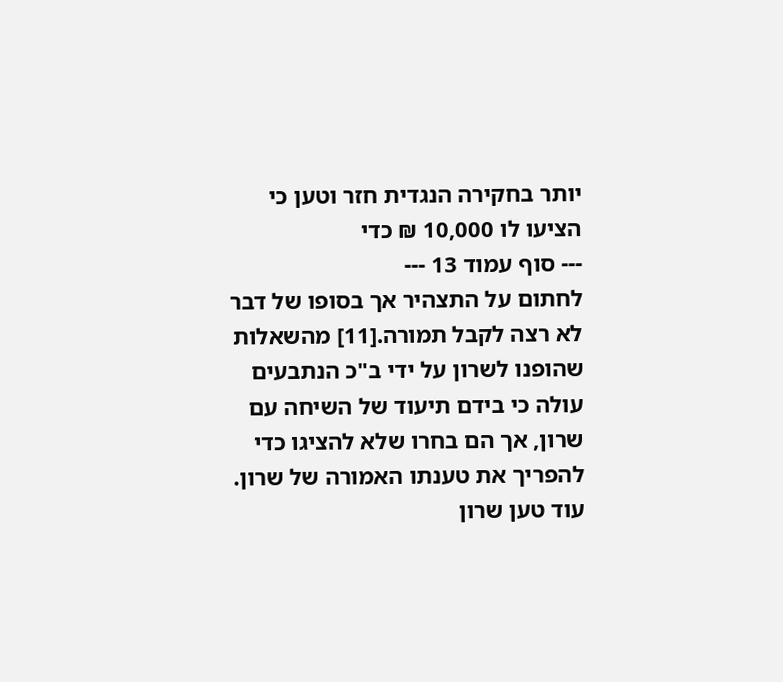יותר בחקירה הנגדית חזר וטען כי הציעו לו 10,000 ₪ כדי
--- סוף עמוד 13 ---
לחתום על התצהיר אך בסופו של דבר לא רצה לקבל תמורה.[11] מהשאלות שהופנו לשרון על ידי ב"כ הנתבעים עולה כי בידם תיעוד של השיחה עם שרון, אך הם בחרו שלא להציגו כדי להפריך את טענתו האמורה של שרון. עוד טען שרון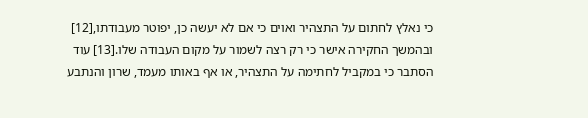כי נאלץ לחתום על התצהיר ואוים כי אם לא יעשה כן, יפוטר מעבודתו,[12] ובהמשך החקירה אישר כי רק רצה לשמור על מקום העבודה שלו.[13] עוד הסתבר כי במקביל לחתימה על התצהיר, או אף באותו מעמד, שרון והנתבע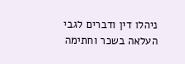ניהלו דין ודברים לגבי העלאה בשכר וחתימה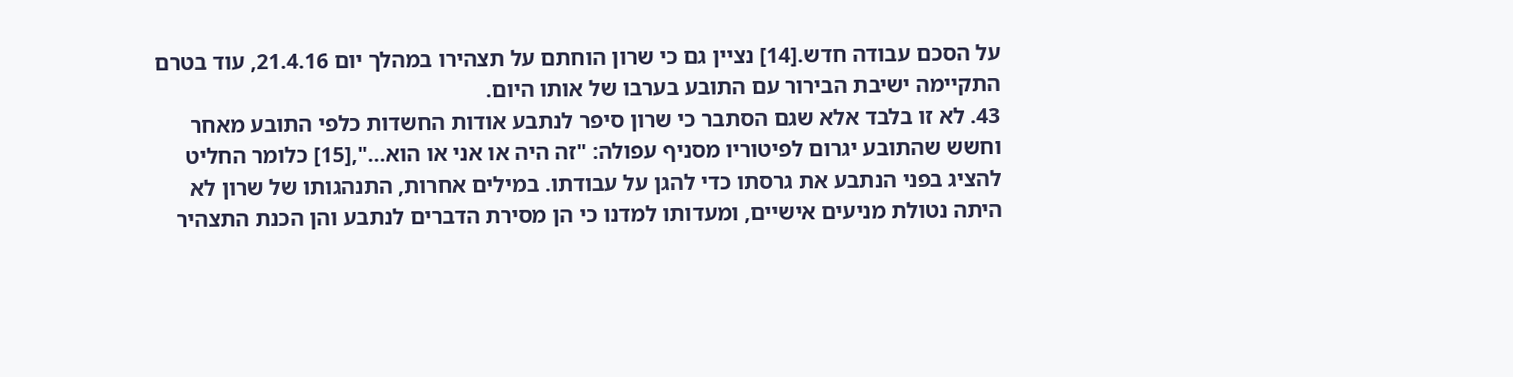על הסכם עבודה חדש.[14] נציין גם כי שרון הוחתם על תצהירו במהלך יום 21.4.16, עוד בטרם התקיימה ישיבת הבירור עם התובע בערבו של אותו היום.
43. לא זו בלבד אלא שגם הסתבר כי שרון סיפר לנתבע אודות החשדות כלפי התובע מאחר וחשש שהתובע יגרום לפיטוריו מסניף עפולה: "זה היה או אני או הוא...",[15] כלומר החליט להציג בפני הנתבע את גרסתו כדי להגן על עבודתו. במילים אחרות, התנהגותו של שרון לא היתה נטולת מניעים אישיים, ומעדותו למדנו כי הן מסירת הדברים לנתבע והן הכנת התצהיר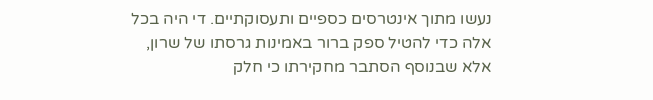נעשו מתוך אינטרסים כספיים ותעסוקתיים. די היה בכל אלה כדי להטיל ספק ברור באמינות גרסתו של שרון, אלא שבנוסף הסתבר מחקירתו כי חלק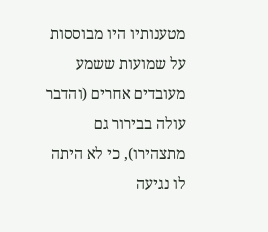מטענותיו היו מבוססות על שמועות ששמע מעובדים אחרים (והדבר עולה בבירור גם מתצהירו), כי לא היתה לו נגיעה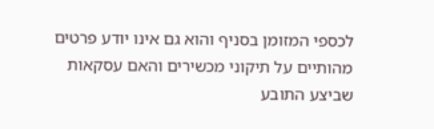לכספי המזומן בסניף והוא גם אינו יודע פרטים מהותיים על תיקוני מכשירים והאם עסקאות שביצע התובע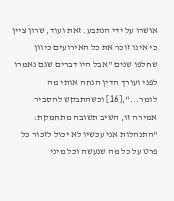אושרו על ידי הנתבע. זאת ועוד, שרון ציין כי אינו זוכר את כל האירועים כיוון שחלפו שנים "אבל היו דברים שגם נאמרו לפני ועורך הדין הנחה אותי מה לומר...",[16] וכשהתבקש להסביר אמירה זו, השיב תשובה מתחמקת: "התנהלות אני עכשיו לא יכול לזכור כל פרט על כל מה שנעשה וכל מיני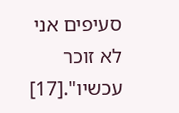סעיפים אני לא זוכר עכשיו".[17]